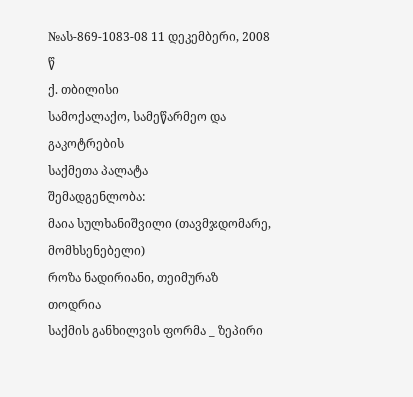№ას-869-1083-08 11 დეკემბერი, 2008 წ
ქ. თბილისი
სამოქალაქო, სამეწარმეო და გაკოტრების
საქმეთა პალატა
შემადგენლობა:
მაია სულხანიშვილი (თავმჯდომარე, მომხსენებელი)
როზა ნადირიანი, თეიმურაზ თოდრია
საქმის განხილვის ფორმა _ ზეპირი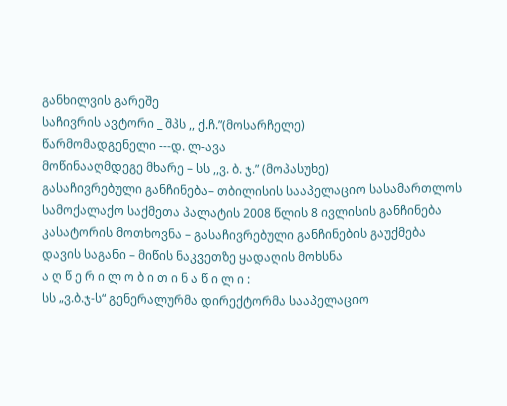განხილვის გარეშე
საჩივრის ავტორი _ შპს ,, ქ.ჩ.”(მოსარჩელე)
წარმომადგენელი ---დ. ლ-ავა
მოწინააღმდეგე მხარე – სს ,,ვ. ბ. ჯ.” (მოპასუხე)
გასაჩივრებული განჩინება– თბილისის სააპელაციო სასამართლოს სამოქალაქო საქმეთა პალატის 2008 წლის 8 ივლისის განჩინება
კასატორის მოთხოვნა – გასაჩივრებული განჩინების გაუქმება
დავის საგანი – მიწის ნაკვეთზე ყადაღის მოხსნა
ა ღ წ ე რ ი ლ ო ბ ი თ ი ნ ა წ ი ლ ი :
სს „ვ.ბ.ჯ-ს“ გენერალურმა დირექტორმა სააპელაციო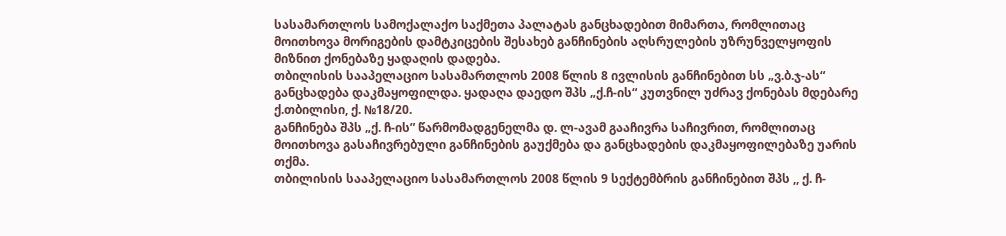სასამართლოს სამოქალაქო საქმეთა პალატას განცხადებით მიმართა, რომლითაც მოითხოვა მორიგების დამტკიცების შესახებ განჩინების აღსრულების უზრუნველყოფის მიზნით ქონებაზე ყადაღის დადება.
თბილისის სააპელაციო სასამართლოს 2008 წლის 8 ივლისის განჩინებით სს „ვ.ბ.ჯ-ას“ განცხადება დაკმაყოფილდა. ყადაღა დაედო შპს „ქ.ჩ-ის“ კუთვნილ უძრავ ქონებას მდებარე ქ.თბილისი, ქ. №18/20.
განჩინება შპს „ქ. ჩ-ის” წარმომადგენელმა დ. ლ-ავამ გააჩივრა საჩივრით, რომლითაც მოითხოვა გასაჩივრებული განჩინების გაუქმება და განცხადების დაკმაყოფილებაზე უარის თქმა.
თბილისის სააპელაციო სასამართლოს 2008 წლის 9 სექტემბრის განჩინებით შპს ,, ქ. ჩ-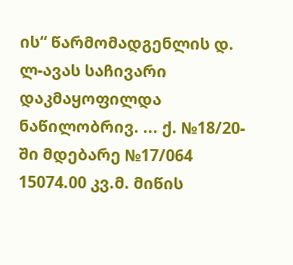ის“ წარმომადგენლის დ. ლ-ავას საჩივარი დაკმაყოფილდა ნაწილობრივ. ... ქ. №18/20-ში მდებარე №17/064 15074.00 კვ.მ. მიწის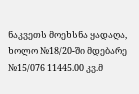ნაკვეთს მოეხსნა ყადაღა, ხოლო №18/20-ში მდებარე №15/076 11445.00 კვ.მ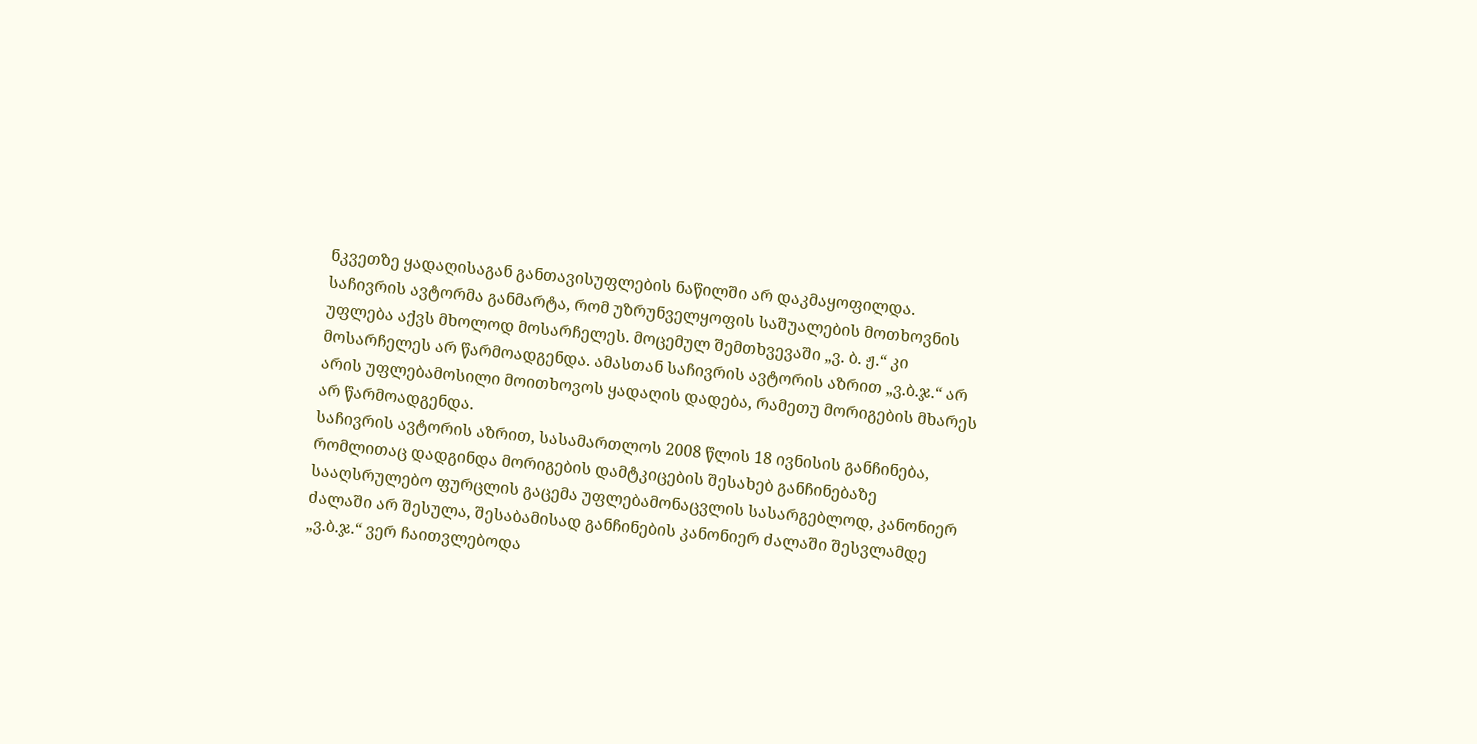ნკვეთზე ყადაღისაგან განთავისუფლების ნაწილში არ დაკმაყოფილდა.
საჩივრის ავტორმა განმარტა, რომ უზრუნველყოფის საშუალების მოთხოვნის უფლება აქვს მხოლოდ მოსარჩელეს. მოცემულ შემთხვევაში „ვ. ბ. ჟ.“ კი მოსარჩელეს არ წარმოადგენდა. ამასთან საჩივრის ავტორის აზრით „ვ.ბ.ჯ.“ არ არის უფლებამოსილი მოითხოვოს ყადაღის დადება, რამეთუ მორიგების მხარეს არ წარმოადგენდა.
საჩივრის ავტორის აზრით, სასამართლოს 2008 წლის 18 ივნისის განჩინება, რომლითაც დადგინდა მორიგების დამტკიცების შესახებ განჩინებაზე სააღსრულებო ფურცლის გაცემა უფლებამონაცვლის სასარგებლოდ, კანონიერ ძალაში არ შესულა, შესაბამისად განჩინების კანონიერ ძალაში შესვლამდე „ვ.ბ.ჯ.“ ვერ ჩაითვლებოდა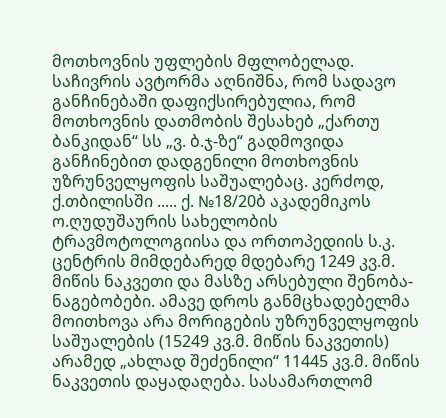მოთხოვნის უფლების მფლობელად.
საჩივრის ავტორმა აღნიშნა, რომ სადავო განჩინებაში დაფიქსირებულია, რომ მოთხოვნის დათმობის შესახებ „ქართუ ბანკიდან“ სს „ვ. ბ.ჯ-ზე“ გადმოვიდა განჩინებით დადგენილი მოთხოვნის უზრუნველყოფის საშუალებაც. კერძოდ, ქ.თბილისში ..... ქ. №18/20ბ აკადემიკოს ო.ღუდუშაურის სახელობის ტრავმოტოლოგიისა და ორთოპედიის ს.კ. ცენტრის მიმდებარედ მდებარე 1249 კვ.მ. მიწის ნაკვეთი და მასზე არსებული შენობა-ნაგებობები. ამავე დროს განმცხადებელმა მოითხოვა არა მორიგების უზრუნველყოფის საშუალების (15249 კვ.მ. მიწის ნაკვეთის) არამედ „ახლად შეძენილი“ 11445 კვ.მ. მიწის ნაკვეთის დაყადაღება. სასამართლომ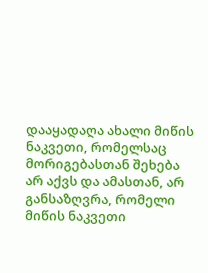დააყადაღა ახალი მიწის ნაკვეთი, რომელსაც მორიგებასთან შეხება არ აქვს და ამასთან, არ განსაზღვრა, რომელი მიწის ნაკვეთი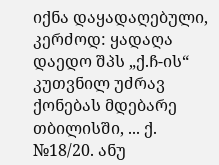იქნა დაყადაღებული, კერძოდ: ყადაღა დაედო შპს „ქ.ჩ-ის“ კუთვნილ უძრავ ქონებას მდებარე თბილისში, ... ქ. №18/20. ანუ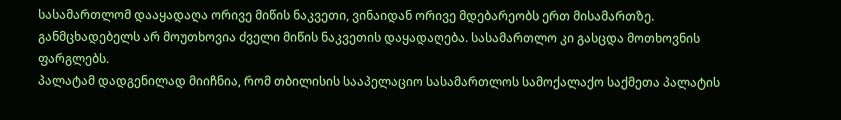სასამართლომ დააყადაღა ორივე მიწის ნაკვეთი, ვინაიდან ორივე მდებარეობს ერთ მისამართზე. განმცხადებელს არ მოუთხოვია ძველი მიწის ნაკვეთის დაყადაღება. სასამართლო კი გასცდა მოთხოვნის ფარგლებს.
პალატამ დადგენილად მიიჩნია, რომ თბილისის სააპელაციო სასამართლოს სამოქალაქო საქმეთა პალატის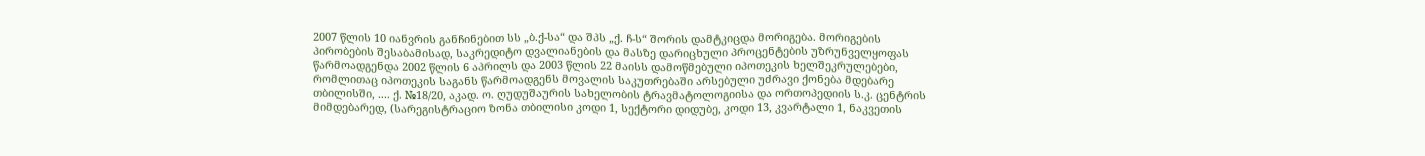2007 წლის 10 იანვრის განჩინებით სს „ბ.ქ-სა“ და შპს „ქ. ჩ-ს“ შორის დამტკიცდა მორიგება. მორიგების პირობების შესაბამისად, საკრედიტო დვალიანების და მასზე დარიცხული პროცენტების უზრუნველყოფას წარმოადგენდა 2002 წლის 6 აპრილს და 2003 წლის 22 მაისს დამოწმებული იპოთეკის ხელშეკრულებები, რომლითაც იპოთეკის საგანს წარმოადგენს მოვალის საკუთრებაში არსებული უძრავი ქონება მდებარე თბილისში, .... ქ. №18/20, აკად. ო. ღუდუშაურის სახელობის ტრავმატოლოგიისა და ორთოპედიის ს.კ. ცენტრის მიმდებარედ, (სარეგისტრაციო ზონა თბილისი კოდი 1, სექტორი დიდუბე, კოდი 13, კვარტალი 1, ნაკვეთის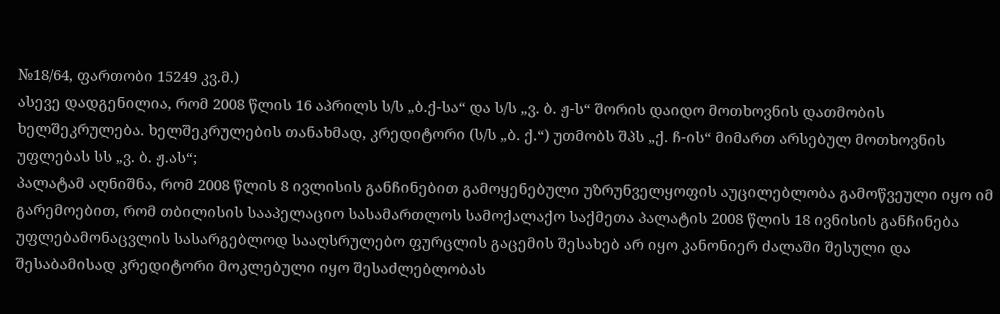№18/64, ფართობი 15249 კვ.მ.)
ასევე დადგენილია, რომ 2008 წლის 16 აპრილს ს/ს „ბ.ქ-სა“ და ს/ს „ვ. ბ. ჟ-ს“ შორის დაიდო მოთხოვნის დათმობის ხელშეკრულება. ხელშეკრულების თანახმად, კრედიტორი (ს/ს „ბ. ქ.“) უთმობს შპს „ქ. ჩ-ის“ მიმართ არსებულ მოთხოვნის უფლებას სს „ვ. ბ. ჟ.ას“;
პალატამ აღნიშნა, რომ 2008 წლის 8 ივლისის განჩინებით გამოყენებული უზრუნველყოფის აუცილებლობა გამოწვეული იყო იმ გარემოებით, რომ თბილისის სააპელაციო სასამართლოს სამოქალაქო საქმეთა პალატის 2008 წლის 18 ივნისის განჩინება უფლებამონაცვლის სასარგებლოდ სააღსრულებო ფურცლის გაცემის შესახებ არ იყო კანონიერ ძალაში შესული და შესაბამისად კრედიტორი მოკლებული იყო შესაძლებლობას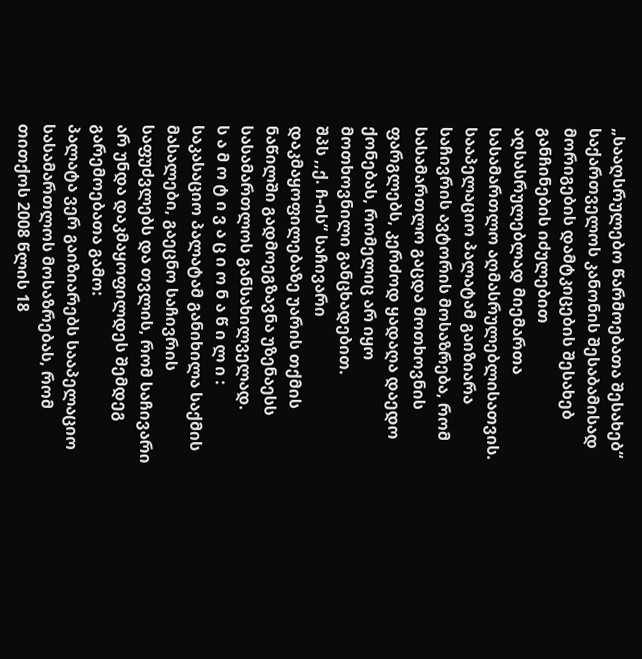„სააღსრულებო წარმოებათა შესახებ“ საქართველოს კანონის შესაბამისად მორიგების დამტკიცების შესახებ განჩინების იძულებით აღსასრულებლად მიემართა სასამართლო აღმასრულებლისათვის.
სააპელაციო პალატამ გაიზიარა საჩივრის ავტორის მოსაზრება, რომ სასამართლო გაცდა მოთხოვნის ფარგლებს, კერძოდ ყადაღა დაედო ქონებას, რომელიც არ იყო მოთხოვნილი განცხადებით.
შპს ,,ქ. ჩ-ის” საჩივარი დაკმაყოფილებაზე უარის თქმის ნაწილში გადმოეგზავნა უზენაესს სასამართლოს განსახილველად.
ს ა მ ო ტ ი ვ ა ც ი ო ნ ა წ ი ლ ი :
საკასაციო პალატამ განიხილა საქმის მასალები, გაეცნო საჩივრის საფუძვლებს და თვლის, რომ საჩივარი არ უნდა დაკმაყოფილდეს შემდეგ გარემოებათა გამო:
პალატა ვერ გაიზიარებს სააპელაციო სასამართლოს მოსაზრებას, რომ თითქოს 2008 წლის 18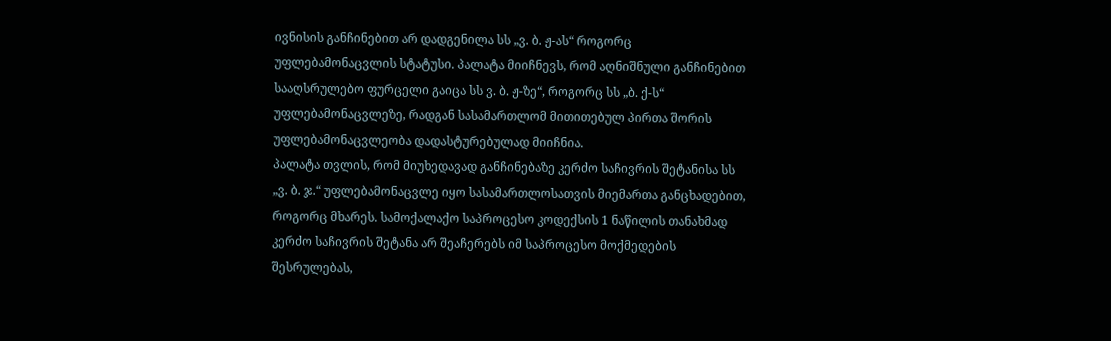ივნისის განჩინებით არ დადგენილა სს „ვ. ბ. ჟ-ას“ როგორც უფლებამონაცვლის სტატუსი. პალატა მიიჩნევს, რომ აღნიშნული განჩინებით სააღსრულებო ფურცელი გაიცა სს ვ. ბ. ჟ-ზე“, როგორც სს „ბ. ქ-ს“ უფლებამონაცვლეზე, რადგან სასამართლომ მითითებულ პირთა შორის უფლებამონაცვლეობა დადასტურებულად მიიჩნია.
პალატა თვლის, რომ მიუხედავად განჩინებაზე კერძო საჩივრის შეტანისა სს „ვ. ბ. ჯ.“ უფლებამონაცვლე იყო სასამართლოსათვის მიემართა განცხადებით, როგორც მხარეს. სამოქალაქო საპროცესო კოდექსის 1 ნაწილის თანახმად კერძო საჩივრის შეტანა არ შეაჩერებს იმ საპროცესო მოქმედების შესრულებას,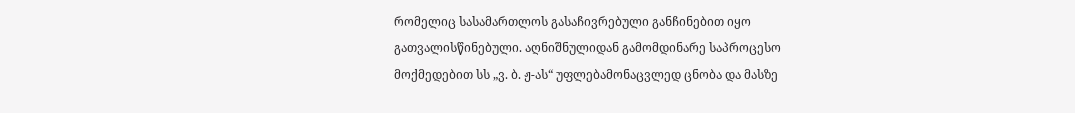რომელიც სასამართლოს გასაჩივრებული განჩინებით იყო გათვალისწინებული. აღნიშნულიდან გამომდინარე საპროცესო მოქმედებით სს „ვ. ბ. ჟ-ას“ უფლებამონაცვლედ ცნობა და მასზე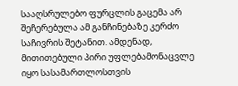სააღსრულებო ფურცლის გაცემა არ შეჩერებულა ამ განჩინებაზე კერძო საჩივრის შეტანით. ამდენად, მითითებული პირი უფლებამონაცვლე იყო სასამართლოსთვის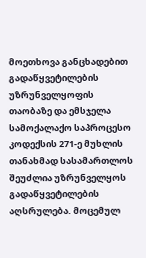მოეთხოვა განცხადებით გადაწყვეტილების უზრუნველყოფის თაობაზე და ემსჯელა სამოქალაქო საპროცესო კოდექსის 271-ე მუხლის თანახმად სასამართლოს შეუძლია უზრუნველყოს გადაწყვეტილების აღსრულება. მოცემულ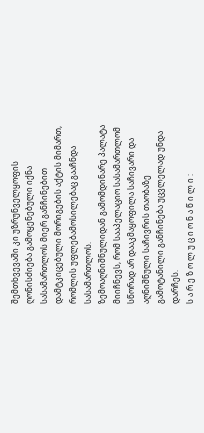შემთხვევაში კი უზრუნველყოფის ღონისძიება გამოყენებული იქნა სასამართლოს მიერ განჩინებით დამტკიცებული მორიგების აქტის მიმართ, რომლის უფლებამოსილებაც გააჩნდა სასამართლოს.
ზემოაღნიშნულიდან გამომდინარე პალატა მიიჩნევს, რომ სააპელაციო სასამართლომ სწორად არ დააკმაყოფილა საჩივარი და აღნიშნული საჩივრის თაობაზე გამოტანილი განჩინება უცვლელად უნდა დარჩეს.
ს ა რ ე ზ ო ლ უ ც ი ო ნ ა წ ი ლ ი :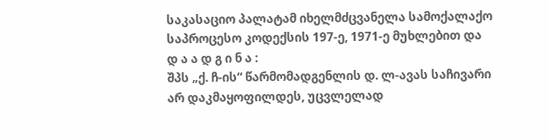საკასაციო პალატამ იხელმძცვანელა სამოქალაქო საპროცესო კოდექსის 197-ე, 1971-ე მუხლებით და
დ ა ა დ გ ი ნ ა :
შპს „ქ. ჩ-ის“ წარმომადგენლის დ. ლ-ავას საჩივარი არ დაკმაყოფილდეს, უცვლელად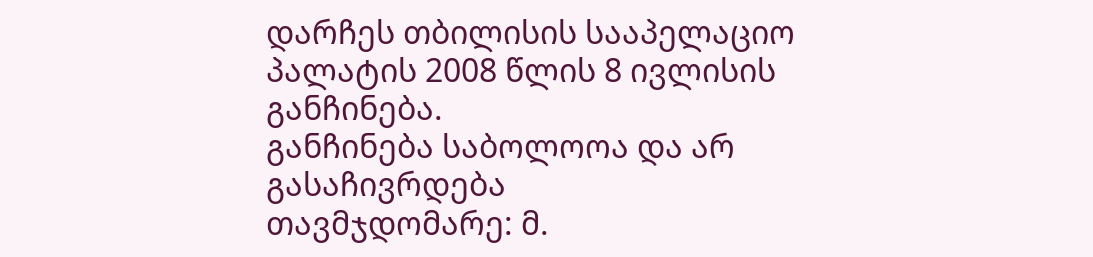დარჩეს თბილისის სააპელაციო პალატის 2008 წლის 8 ივლისის განჩინება.
განჩინება საბოლოოა და არ გასაჩივრდება
თავმჯდომარე: მ.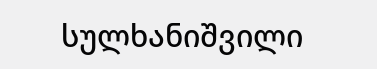სულხანიშვილი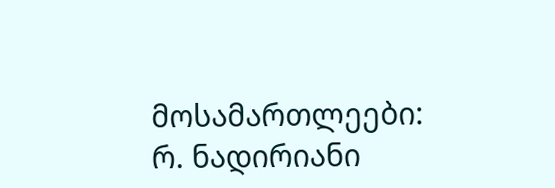მოსამართლეები: რ. ნადირიანი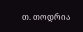თ. თოდრია